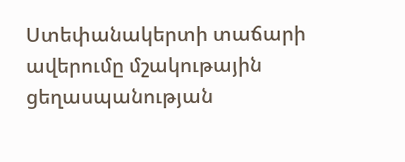Ստեփանակերտի տաճարի ավերումը մշակութային ցեղասպանության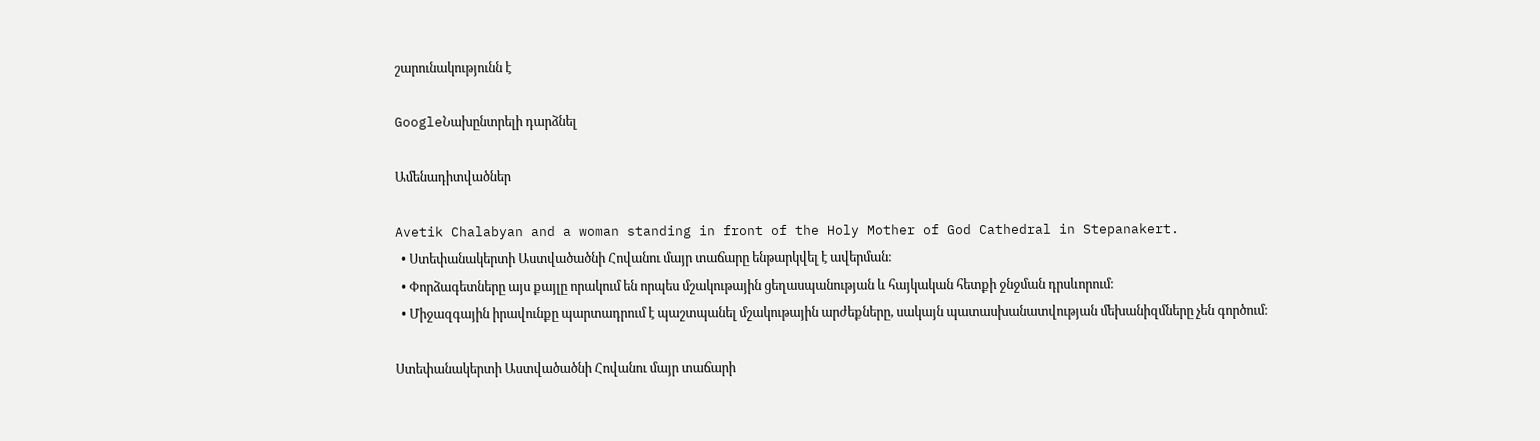շարունակությունն է

GoogleՆախընտրելի դարձնել

Ամենադիտվածներ

Avetik Chalabyan and a woman standing in front of the Holy Mother of God Cathedral in Stepanakert.
  • Ստեփանակերտի Աստվածածնի Հովանու մայր տաճարը ենթարկվել է ավերման։
  • Փորձագետները այս քայլը որակում են որպես մշակութային ցեղասպանության և հայկական հետքի ջնջման դրսևորում։
  • Միջազգային իրավունքը պարտադրում է պաշտպանել մշակութային արժեքները, սակայն պատասխանատվության մեխանիզմները չեն գործում։

Ստեփանակերտի Աստվածածնի Հովանու մայր տաճարի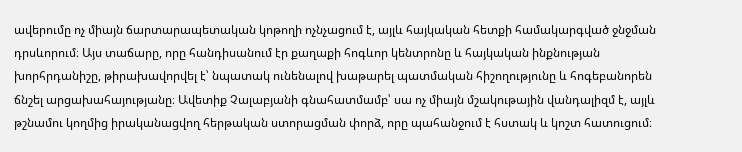ավերումը ոչ միայն ճարտարապետական կոթողի ոչնչացում է, այլև հայկական հետքի համակարգված ջնջման դրսևորում։ Այս տաճարը, որը հանդիսանում էր քաղաքի հոգևոր կենտրոնը և հայկական ինքնության խորհրդանիշը, թիրախավորվել է՝ նպատակ ունենալով խաթարել պատմական հիշողությունը և հոգեբանորեն ճնշել արցախահայությանը։ Ավետիք Չալաբյանի գնահատմամբ՝ սա ոչ միայն մշակութային վանդալիզմ է, այլև թշնամու կողմից իրականացվող հերթական ստորացման փորձ, որը պահանջում է հստակ և կոշտ հատուցում։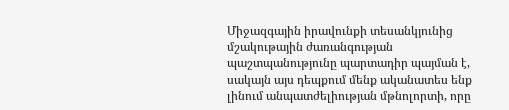Միջազգային իրավունքի տեսանկյունից մշակութային ժառանգության պաշտպանությունը պարտադիր պայման է, սակայն այս դեպքում մենք ականատես ենք լինում անպատժելիության մթնոլորտի, որը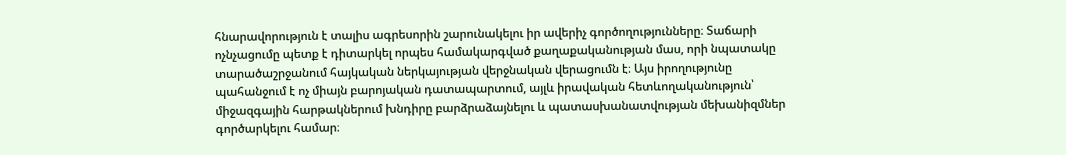հնարավորություն է տալիս ագրեսորին շարունակելու իր ավերիչ գործողությունները։ Տաճարի ոչնչացումը պետք է դիտարկել որպես համակարգված քաղաքականության մաս, որի նպատակը տարածաշրջանում հայկական ներկայության վերջնական վերացումն է։ Այս իրողությունը պահանջում է ոչ միայն բարոյական դատապարտում, այլև իրավական հետևողականություն՝ միջազգային հարթակներում խնդիրը բարձրաձայնելու և պատասխանատվության մեխանիզմներ գործարկելու համար։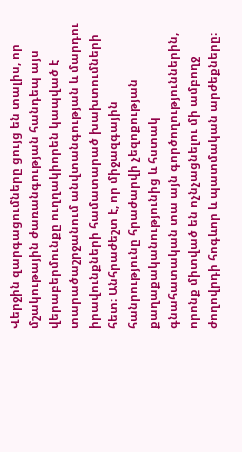Վերջին զարգացումները ցույց են տալիս, որ մշակութային ժառանգության հանդեպ այս վերաբերմունքը ուղղակիորեն կապված է տարածաշրջանում անվտանգության և մարդու իրավունքների համատարած խախտումների հետ։ Անհրաժեշտ է, որ միջազգային հանրությունը հրաժարվի չեզոքության քաղաքականությունից և հստակ գնահատական տա այն գործողություններին, որոնք միտված են ոչնչացնելու մի ամբողջ ժողովրդի հոգևոր և պատմական արժեքները։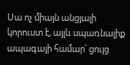Սա ոչ միայն անցյալի կորուստ է, այլև սպառնալիք ապագայի համար՝ ցույց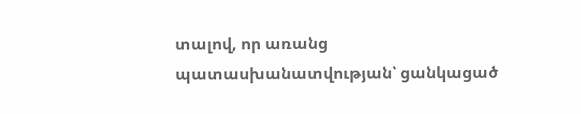տալով, որ առանց պատասխանատվության՝ ցանկացած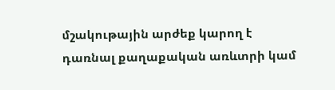մշակութային արժեք կարող է դառնալ քաղաքական առևտրի կամ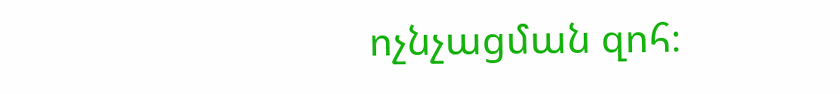ոչնչացման զոհ։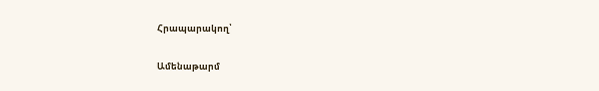Հրապարակող՝

Ամենաթարմ